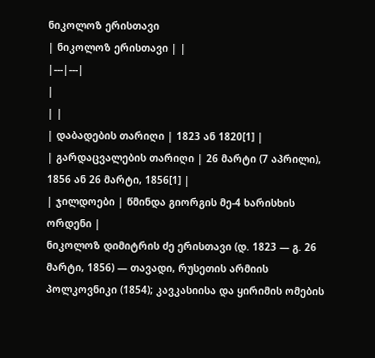ნიკოლოზ ერისთავი
| ნიკოლოზ ერისთავი | |
|---|---|
|
| |
| დაბადების თარიღი | 1823 ან 1820[1] |
| გარდაცვალების თარიღი | 26 მარტი (7 აპრილი), 1856 ან 26 მარტი, 1856[1] |
| ჯილდოები | წმინდა გიორგის მე-4 ხარისხის ორდენი |
ნიკოლოზ დიმიტრის ძე ერისთავი (დ. 1823 — გ. 26 მარტი, 1856) — თავადი, რუსეთის არმიის პოლკოვნიკი (1854); კავკასიისა და ყირიმის ომების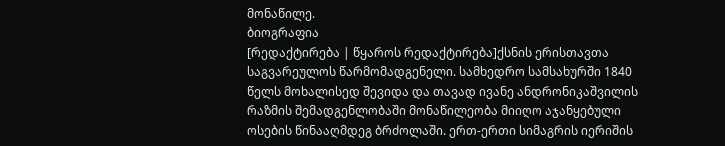მონაწილე.
ბიოგრაფია
[რედაქტირება | წყაროს რედაქტირება]ქსნის ერისთავთა საგვარეულოს წარმომადგენელი. სამხედრო სამსახურში 1840 წელს მოხალისედ შევიდა და თავად ივანე ანდრონიკაშვილის რაზმის შემადგენლობაში მონაწილეობა მიიღო აჯანყებული ოსების წინააღმდეგ ბრძოლაში. ერთ-ერთი სიმაგრის იერიშის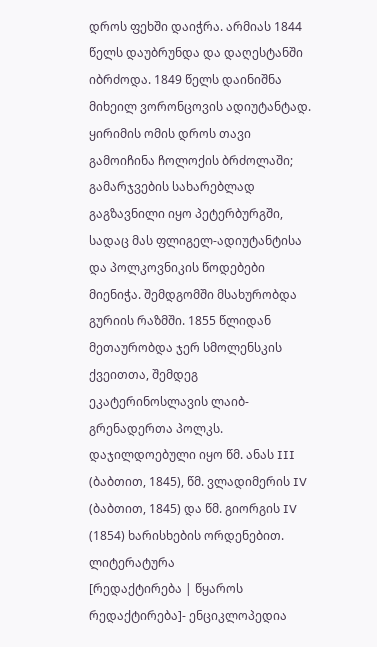დროს ფეხში დაიჭრა. არმიას 1844 წელს დაუბრუნდა და დაღესტანში იბრძოდა. 1849 წელს დაინიშნა მიხეილ ვორონცოვის ადიუტანტად.
ყირიმის ომის დროს თავი გამოიჩინა ჩოლოქის ბრძოლაში; გამარჯვების სახარებლად გაგზავნილი იყო პეტერბურგში, სადაც მას ფლიგელ-ადიუტანტისა და პოლკოვნიკის წოდებები მიენიჭა. შემდგომში მსახურობდა გურიის რაზმში. 1855 წლიდან მეთაურობდა ჯერ სმოლენსკის ქვეითთა, შემდეგ ეკატერინოსლავის ლაიბ-გრენადერთა პოლკს. დაჯილდოებული იყო წმ. ანას III (ბაბთით, 1845), წმ. ვლადიმერის IV (ბაბთით, 1845) და წმ. გიორგის IV (1854) ხარისხების ორდენებით.
ლიტერატურა
[რედაქტირება | წყაროს რედაქტირება]- ენციკლოპედია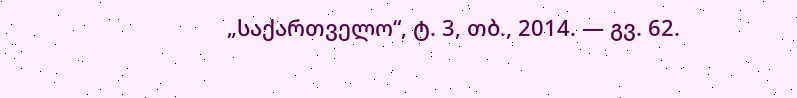„საქართველო“, ტ. 3, თბ., 2014. — გვ. 62.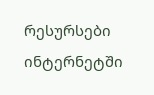რესურსები ინტერნეტში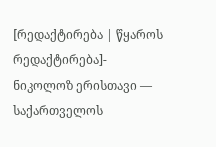[რედაქტირება | წყაროს რედაქტირება]- ნიკოლოზ ერისთავი — საქართველოს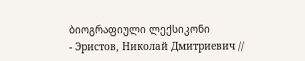ბიოგრაფიული ლექსიკონი
- Эристов, Николай Дмитриевич //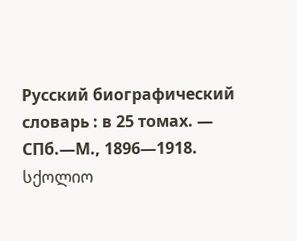Русский биографический словарь : в 25 томах. — СПб.—М., 1896—1918.
სქოლიო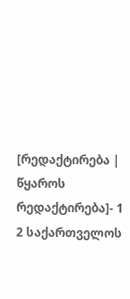[რედაქტირება | წყაროს რედაქტირება]- 1 2 საქართველოს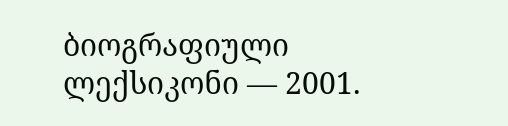ბიოგრაფიული ლექსიკონი — 2001.